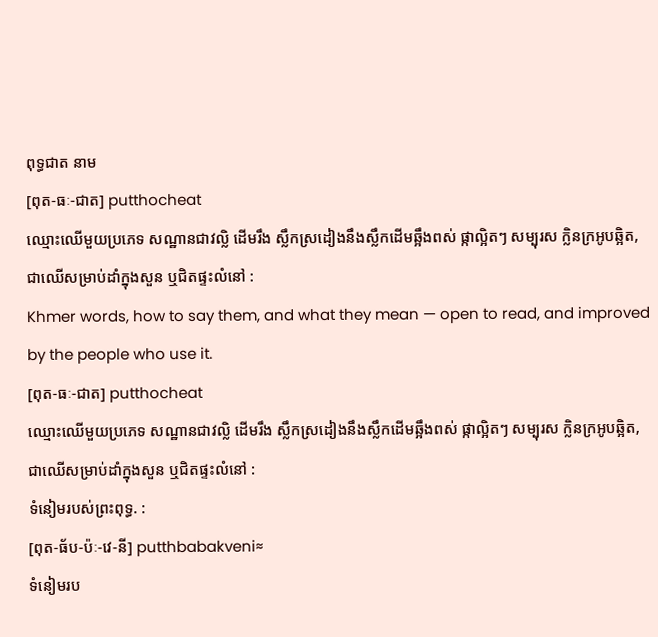ពុទ្ធជាត នាម
[ពុត-ធៈ-ជាត] putthocheat
ឈ្មោះឈើមួយប្រភេទ សណ្ឋានជាវល្លិ ដើមរឹង ស្លឹកស្រដៀងនឹងស្លឹកដើមឆ្អឹងពស់ ផ្កាល្អិតៗ សម្បុរស ក្លិនក្រអូបឆ្អិត, ជាឈើសម្រាប់ដាំក្នុងសួន ឬជិតផ្ទះលំនៅ :
Khmer words, how to say them, and what they mean — open to read, and improved by the people who use it.
[ពុត-ធៈ-ជាត] putthocheat
ឈ្មោះឈើមួយប្រភេទ សណ្ឋានជាវល្លិ ដើមរឹង ស្លឹកស្រដៀងនឹងស្លឹកដើមឆ្អឹងពស់ ផ្កាល្អិតៗ សម្បុរស ក្លិនក្រអូបឆ្អិត, ជាឈើសម្រាប់ដាំក្នុងសួន ឬជិតផ្ទះលំនៅ :
ទំនៀមរបស់ព្រះពុទ្ធ. :
[ពុត-ធ័ប-ប៉ៈ-វេ-នី] putthbabakveni≈
ទំនៀមរប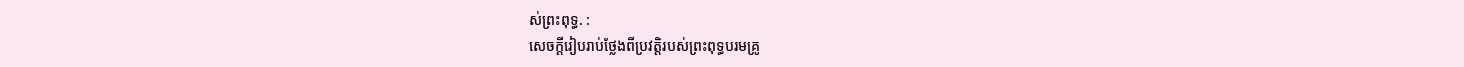ស់ព្រះពុទ្ធ. :
សេចក្ដីរៀបរាប់ថ្លែងពីប្រវត្តិរបស់ព្រះពុទ្ធបរមគ្រូ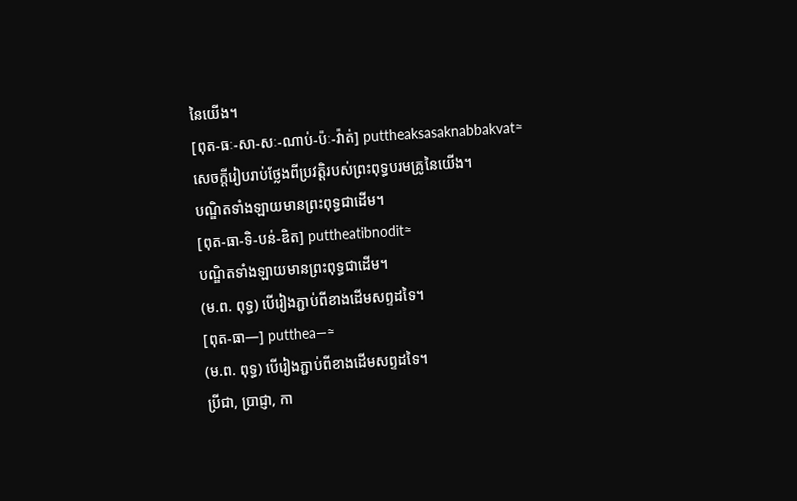នៃយើង។
[ពុត-ធៈ-សា-សៈ-ណាប់-ប៉ៈ-វ៉ាត់] puttheaksasaknabbakvat≈
សេចក្ដីរៀបរាប់ថ្លែងពីប្រវត្តិរបស់ព្រះពុទ្ធបរមគ្រូនៃយើង។
បណ្ឌិតទាំងឡាយមានព្រះពុទ្ធជាដើម។
[ពុត-ធា-ទិ-បន់-ឌិត] puttheatibnodit≈
បណ្ឌិតទាំងឡាយមានព្រះពុទ្ធជាដើម។
(ម.ព. ពុទ្ធ) បើរៀងភ្ជាប់ពីខាងដើមសព្ទដទៃ។
[ពុត-ធា—] putthea—≈
(ម.ព. ពុទ្ធ) បើរៀងភ្ជាប់ពីខាងដើមសព្ទដទៃ។
ប្រីជា, ប្រាជ្ញា, កា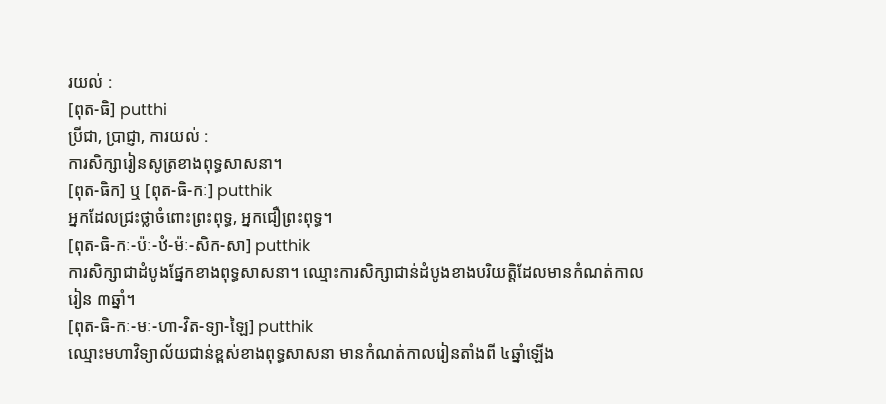រយល់ :
[ពុត-ធិ] putthi
ប្រីជា, ប្រាជ្ញា, ការយល់ :
ការសិក្សារៀនសូត្រខាងពុទ្ធសាសនា។
[ពុត-ធិក] ឬ [ពុត-ធិ-កៈ] putthik
អ្នកដែលជ្រះថ្លាចំពោះព្រះពុទ្ធ, អ្នកជឿព្រះពុទ្ធ។
[ពុត-ធិ-កៈ-ប៉ៈ-ឋំ-ម៉ៈ-សិក-សា] putthik
ការសិក្សាជាដំបូងផ្នែកខាងពុទ្ធសាសនា។ ឈ្មោះការសិក្សាជាន់ដំបូងខាងបរិយត្តិដែលមានកំណត់កាលរៀន ៣ឆ្នាំ។
[ពុត-ធិ-កៈ-មៈ-ហា-វិត-ទ្យា-ឡៃ] putthik
ឈ្មោះមហាវិទ្យាល័យជាន់ខ្ពស់ខាងពុទ្ធសាសនា មានកំណត់កាលរៀនតាំងពី ៤ឆ្នាំឡើង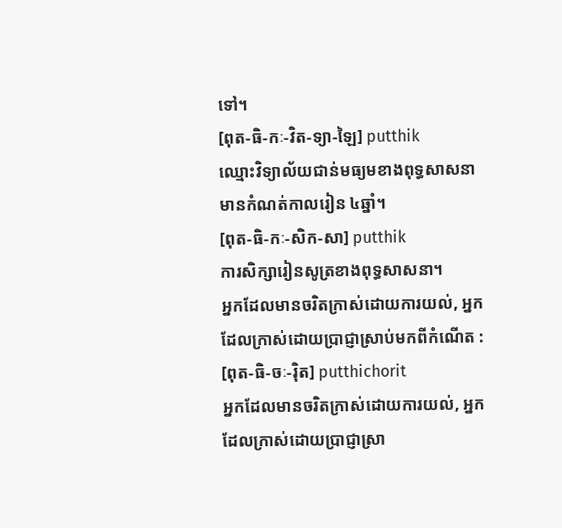ទៅ។
[ពុត-ធិ-កៈ-វិត-ទ្យា-ឡៃ] putthik
ឈ្មោះវិទ្យាល័យជាន់មធ្យមខាងពុទ្ធសាសនាមានកំណត់កាលរៀន ៤ឆ្នាំ។
[ពុត-ធិ-កៈ-សិក-សា] putthik
ការសិក្សារៀនសូត្រខាងពុទ្ធសាសនា។
អ្នកដែលមានចរិតក្រាស់ដោយការយល់, អ្នកដែលក្រាស់ដោយប្រាជ្ញាស្រាប់មកពីកំណើត :
[ពុត-ធិ-ចៈ-រ៉ិត] putthichorit
អ្នកដែលមានចរិតក្រាស់ដោយការយល់, អ្នកដែលក្រាស់ដោយប្រាជ្ញាស្រា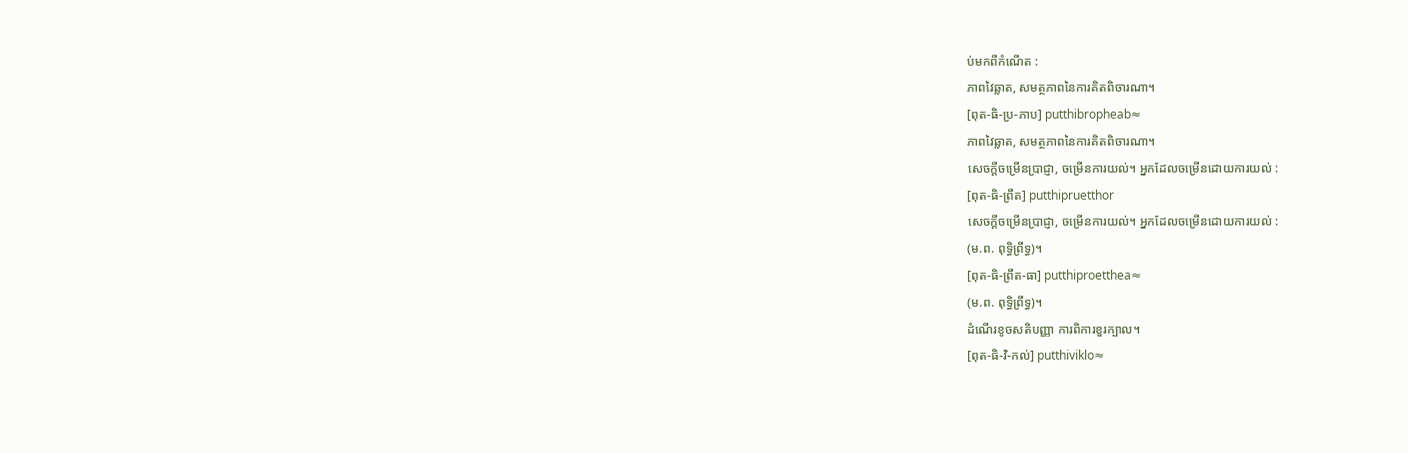ប់មកពីកំណើត :
ភាពវៃឆ្លាត, សមត្ថភាពនៃការគិតពិចារណា។
[ពុត-ធិ-ប្រ-ភាប] putthibropheab≈
ភាពវៃឆ្លាត, សមត្ថភាពនៃការគិតពិចារណា។
សេចក្ដីចម្រើនប្រាជ្ញា, ចម្រើនការយល់។ អ្នកដែលចម្រើនដោយការយល់ :
[ពុត-ធិ-ព្រឹត] putthipruetthor
សេចក្ដីចម្រើនប្រាជ្ញា, ចម្រើនការយល់។ អ្នកដែលចម្រើនដោយការយល់ :
(ម.ព. ពុទ្ធិព្រឹទ្ធ)។
[ពុត-ធិ-ព្រឹត-ធា] putthiproetthea≈
(ម.ព. ពុទ្ធិព្រឹទ្ធ)។
ដំណើរខូចសតិបញ្ញា ការពិការខួរក្បាល។
[ពុត-ធិ-វិ-កល់] putthiviklo≈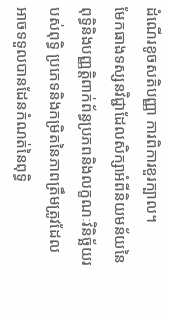ដំណើរខូចសតិបញ្ញា ការពិការខួរក្បាល។
មែកធាងទស្សនវិជ្ជាដែលសិក្សាអំពីនិយមន័យនៃពុទ្ធិនិងបញ្ញត្តិពាក់ព័ន្ធប្រភពនិងលក្ខណៈវិនិច្ឆ័យរបស់ពុទ្ធិ ប្រភេទនិងកម្រិតនៃភាពត្រឹមត្រូវដែលអាចទទួលបានដែនកំណត់នៃពុទ្ធិ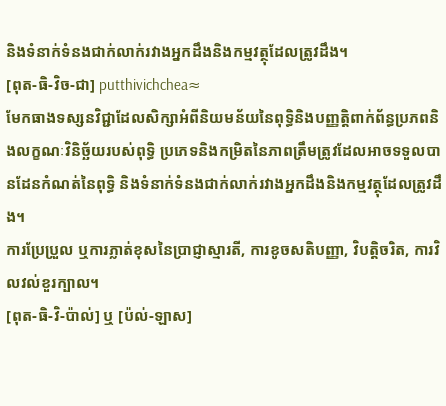និងទំនាក់ទំនងជាក់លាក់រវាងអ្នកដឹងនិងកម្មវត្ថុដែលត្រូវដឹង។
[ពុត-ធិ-វិច-ជា] putthivichchea≈
មែកធាងទស្សនវិជ្ជាដែលសិក្សាអំពីនិយមន័យនៃពុទ្ធិនិងបញ្ញត្តិពាក់ព័ន្ធប្រភពនិងលក្ខណៈវិនិច្ឆ័យរបស់ពុទ្ធិ ប្រភេទនិងកម្រិតនៃភាពត្រឹមត្រូវដែលអាចទទួលបានដែនកំណត់នៃពុទ្ធិ និងទំនាក់ទំនងជាក់លាក់រវាងអ្នកដឹងនិងកម្មវត្ថុដែលត្រូវដឹង។
ការប្រែប្រួល ឬការភ្លាត់ខុសនៃប្រាជ្ញាស្មារតី, ការខូចសតិបញ្ញា, វិបត្តិចរិត, ការវិលវល់ខួរក្បាល។
[ពុត-ធិ-វិ-ប៉ាល់] ឬ [ប៉ល់-ឡាស]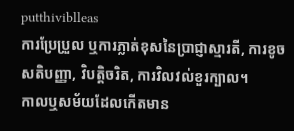putthiviblleas
ការប្រែប្រួល ឬការភ្លាត់ខុសនៃប្រាជ្ញាស្មារតី, ការខូចសតិបញ្ញា, វិបត្តិចរិត, ការវិលវល់ខួរក្បាល។
កាលឬសម័យដែលកើតមាន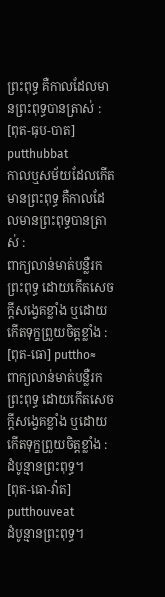ព្រះពុទ្ធ គឺកាលដែលមានព្រះពុទ្ធបានត្រាស់ :
[ពុត-ធុប-បាត] putthubbat
កាលឬសម័យដែលកើតមានព្រះពុទ្ធ គឺកាលដែលមានព្រះពុទ្ធបានត្រាស់ :
ពាក្យលាន់មាត់បន្លឺរកព្រះពុទ្ធ ដោយកើតសេចក្ដីសង្វេគខ្លាំង ឬដោយកើតទុក្ខព្រួយចិត្តខ្លាំង :
[ពុត-ធោ] puttho≈
ពាក្យលាន់មាត់បន្លឺរកព្រះពុទ្ធ ដោយកើតសេចក្ដីសង្វេគខ្លាំង ឬដោយកើតទុក្ខព្រួយចិត្តខ្លាំង :
ដំបូន្មានព្រះពុទ្ធ។
[ពុត-ធោ-វ៉ាត] putthouveat
ដំបូន្មានព្រះពុទ្ធ។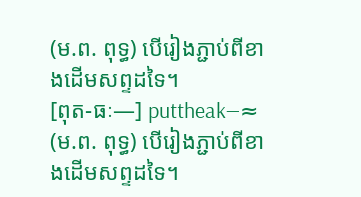(ម.ព. ពុទ្ធ) បើរៀងភ្ជាប់ពីខាងដើមសព្ទដទៃ។
[ពុត-ធៈ—] puttheak—≈
(ម.ព. ពុទ្ធ) បើរៀងភ្ជាប់ពីខាងដើមសព្ទដទៃ។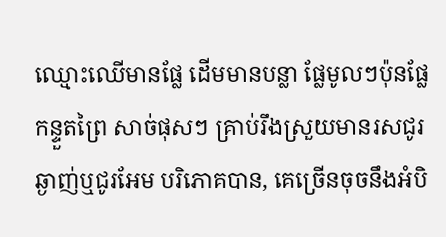ឈ្មោះឈើមានផ្លែ ដើមមានបន្លា ផ្លែមូលៗប៉ុនផ្លែកន្ទួតព្រៃ សាច់ផុសៗ គ្រាប់រឹងស្រួយមានរសជូរឆ្ងាញ់ឬជូរអែម បរិភោគបាន, គេច្រើនចុចនឹងអំបិ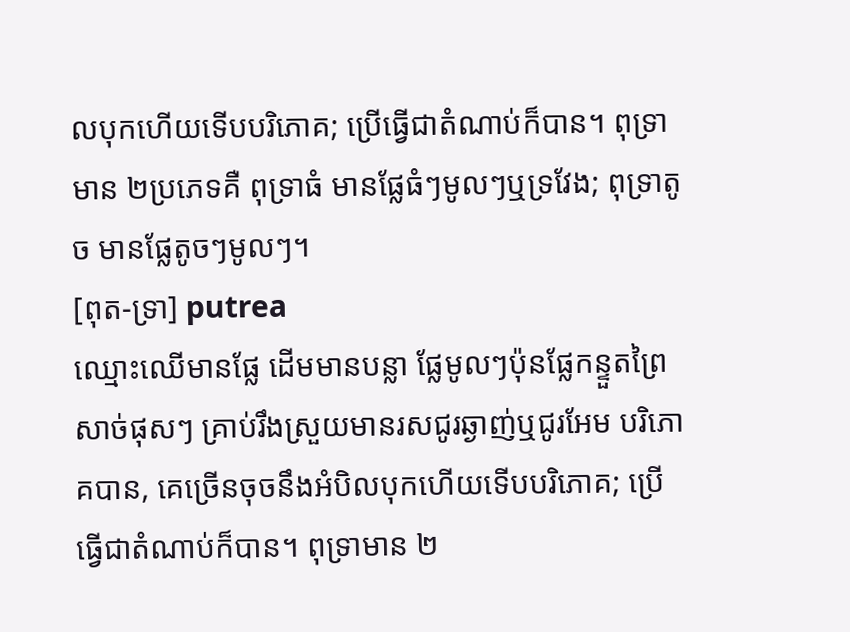លបុកហើយទើបបរិភោគ; ប្រើធ្វើជាតំណាប់ក៏បាន។ ពុទ្រាមាន ២ប្រភេទគឺ ពុទ្រាធំ មានផ្លែធំៗមូលៗឬទ្រវែង; ពុទ្រាតូច មានផ្លែតូចៗមូលៗ។
[ពុត-ទ្រា] putrea
ឈ្មោះឈើមានផ្លែ ដើមមានបន្លា ផ្លែមូលៗប៉ុនផ្លែកន្ទួតព្រៃ សាច់ផុសៗ គ្រាប់រឹងស្រួយមានរសជូរឆ្ងាញ់ឬជូរអែម បរិភោគបាន, គេច្រើនចុចនឹងអំបិលបុកហើយទើបបរិភោគ; ប្រើធ្វើជាតំណាប់ក៏បាន។ ពុទ្រាមាន ២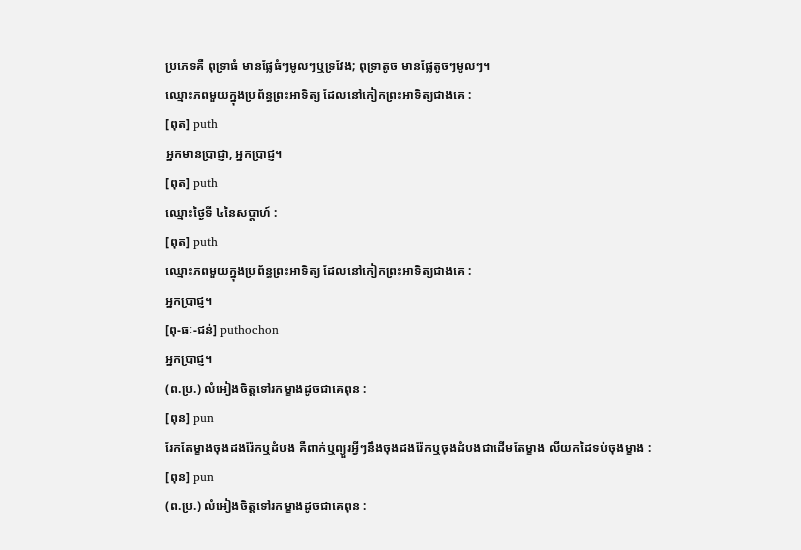ប្រភេទគឺ ពុទ្រាធំ មានផ្លែធំៗមូលៗឬទ្រវែង; ពុទ្រាតូច មានផ្លែតូចៗមូលៗ។
ឈ្មោះភពមួយក្នុងប្រព័ន្ធព្រះអាទិត្យ ដែលនៅកៀកព្រះអាទិត្យជាងគេ :
[ពុត] puth
អ្នកមានប្រាជ្ញា, អ្នកប្រាជ្ញ។
[ពុត] puth
ឈ្មោះថ្ងៃទី ៤នៃសប្ដាហ៍ :
[ពុត] puth
ឈ្មោះភពមួយក្នុងប្រព័ន្ធព្រះអាទិត្យ ដែលនៅកៀកព្រះអាទិត្យជាងគេ :
អ្នកប្រាជ្ញ។
[ពុ-ធៈ-ជន់] puthochon
អ្នកប្រាជ្ញ។
(ព.ប្រ.) លំអៀងចិត្តទៅរកម្ខាងដូចជាគេពុន :
[ពុន] pun
រែកតែម្ខាងចុងដងរ៉ែកឬដំបង គឺពាក់ឬព្យួរអ្វីៗនឹងចុងដងរ៉ែកឬចុងដំបងជាដើមតែម្ខាង លីយកដៃទប់ចុងម្ខាង :
[ពុន] pun
(ព.ប្រ.) លំអៀងចិត្តទៅរកម្ខាងដូចជាគេពុន :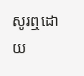សូរឮដោយ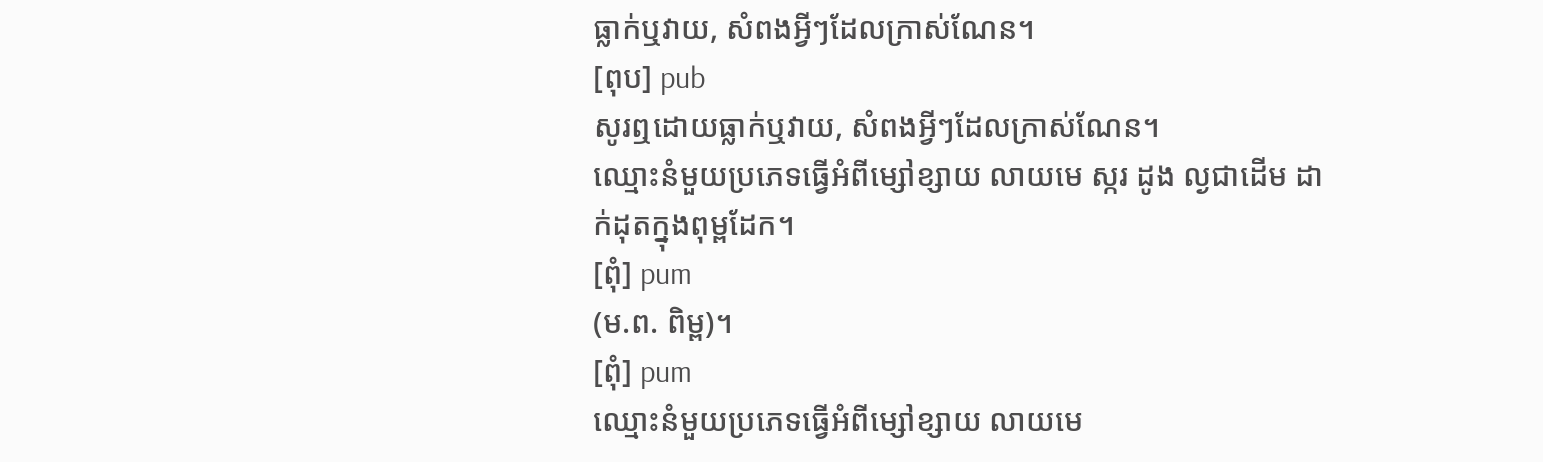ធ្លាក់ឬវាយ, សំពងអ្វីៗដែលក្រាស់ណែន។
[ពុប] pub
សូរឮដោយធ្លាក់ឬវាយ, សំពងអ្វីៗដែលក្រាស់ណែន។
ឈ្មោះនំមួយប្រភេទធ្វើអំពីម្សៅខ្សាយ លាយមេ ស្ករ ដូង ល្ងជាដើម ដាក់ដុតក្នុងពុម្ពដែក។
[ពុំ] pum
(ម.ព. ពិម្ព)។
[ពុំ] pum
ឈ្មោះនំមួយប្រភេទធ្វើអំពីម្សៅខ្សាយ លាយមេ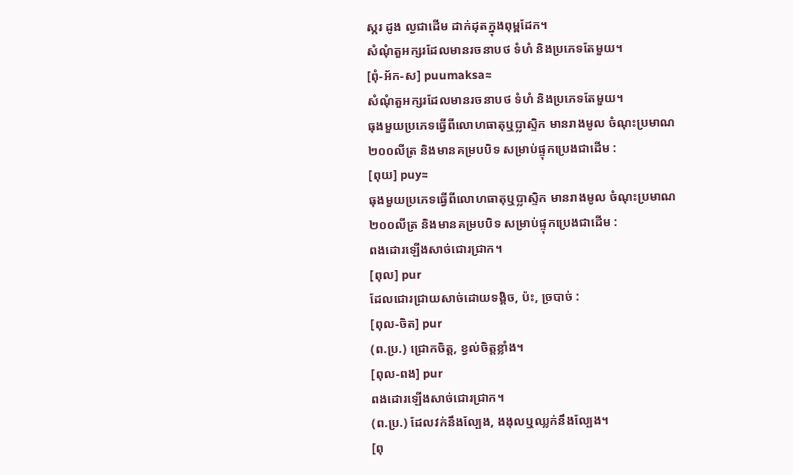ស្ករ ដូង ល្ងជាដើម ដាក់ដុតក្នុងពុម្ពដែក។
សំណុំតួអក្សរដែលមានរចនាបថ ទំហំ និងប្រភេទតែមួយ។
[ពុំ-អ័ក-ស] puumaksa≈
សំណុំតួអក្សរដែលមានរចនាបថ ទំហំ និងប្រភេទតែមួយ។
ធុងមួយប្រភេទធ្វើពីលោហធាតុឬប្លាស្ទិក មានរាងមូល ចំណុះប្រមាណ ២០០លីត្រ និងមានគម្របបិទ សម្រាប់ផ្ទុកប្រេងជាដើម :
[ពុយ] puy≈
ធុងមួយប្រភេទធ្វើពីលោហធាតុឬប្លាស្ទិក មានរាងមូល ចំណុះប្រមាណ ២០០លីត្រ និងមានគម្របបិទ សម្រាប់ផ្ទុកប្រេងជាដើម :
ពងដោរឡើងសាច់ជោរជ្រាក។
[ពុល] pur
ដែលជោរជ្រាយសាច់ដោយទង្គិច, ប៉ះ, ច្របាច់ :
[ពុល-ចិត] pur
(ព.ប្រ.) ជ្រោកចិត្ត, ខ្វល់ចិត្តខ្លាំង។
[ពុល-ពង] pur
ពងដោរឡើងសាច់ជោរជ្រាក។
(ព.ប្រ.) ដែលវក់នឹងល្បែង, ងងុលឬឈ្លក់នឹងល្បែង។
[ពុ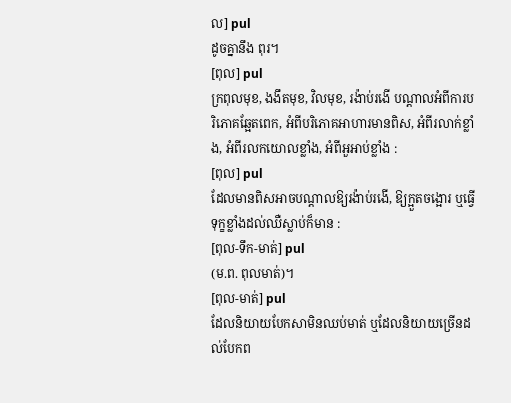ល] pul
ដូចគ្នានឹង ពុរ។
[ពុល] pul
ក្រពុលមុខ, ងងឹតមុខ, វិលមុខ, រង៉ាប់រងើ បណ្ដាលអំពីការបរិភោគឆ្អែតពេក, អំពីបរិភោគអាហារមានពិស, អំពីរលាក់ខ្លាំង, អំពីរលកយោលខ្លាំង, អំពីអួអាប់ខ្លាំង :
[ពុល] pul
ដែលមានពិសអាចបណ្ដាលឱ្យរង៉ាប់រងើ, ឱ្យក្អួតចង្អោរ ឬធ្វើទុក្ខខ្លាំងដល់ឈឺស្លាប់ក៏មាន :
[ពុល-ទឹក-មាត់] pul
(ម.ព. ពុលមាត់)។
[ពុល-មាត់] pul
ដែលនិយាយបែកសាមិនឈប់មាត់ ឬដែលនិយាយច្រើនដល់បែកព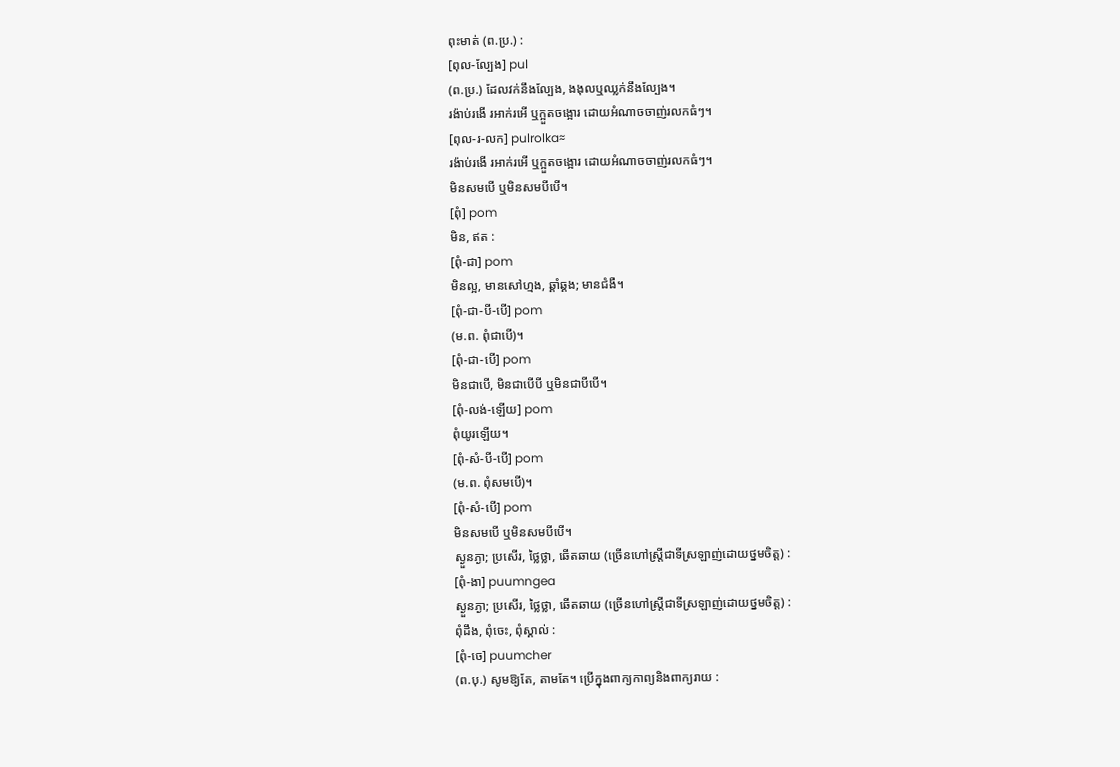ពុះមាត់ (ព.ប្រ.) :
[ពុល-ល្បែង] pul
(ព.ប្រ.) ដែលវក់នឹងល្បែង, ងងុលឬឈ្លក់នឹងល្បែង។
រង៉ាប់រងើ រអាក់រអើ ឬក្អួតចង្អោរ ដោយអំណាចចាញ់រលកធំៗ។
[ពុល-រ-លក] pulrolka≈
រង៉ាប់រងើ រអាក់រអើ ឬក្អួតចង្អោរ ដោយអំណាចចាញ់រលកធំៗ។
មិនសមបើ ឬមិនសមបីបើ។
[ពុំ] pom
មិន, ឥត :
[ពុំ-ជា] pom
មិនល្អ, មានសៅហ្មង, ឆ្គាំឆ្គង; មានជំងឺ។
[ពុំ-ជា-បី-បើ] pom
(ម.ព. ពុំជាបើ)។
[ពុំ-ជា-បើ] pom
មិនជាបើ, មិនជាបើបី ឬមិនជាបីបើ។
[ពុំ-លង់-ឡើយ] pom
ពុំយូរឡើយ។
[ពុំ-សំ-បី-បើ] pom
(ម.ព. ពុំសមបើ)។
[ពុំ-សំ-បើ] pom
មិនសមបើ ឬមិនសមបីបើ។
ស្ងួនភ្ងា; ប្រសើរ, ថ្លៃថ្លា, ឆើតឆាយ (ច្រើនហៅស្ត្រីជាទីស្រឡាញ់ដោយថ្នមចិត្ត) :
[ពុំ-ងា] puumngea
ស្ងួនភ្ងា; ប្រសើរ, ថ្លៃថ្លា, ឆើតឆាយ (ច្រើនហៅស្ត្រីជាទីស្រឡាញ់ដោយថ្នមចិត្ត) :
ពុំដឹង, ពុំចេះ, ពុំស្គាល់ :
[ពុំ-ចេ] puumcher
(ព.បុ.) សូមឱ្យតែ, តាមតែ។ ប្រើក្នុងពាក្យកាព្យនិងពាក្យរាយ :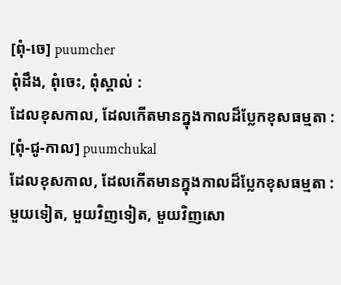[ពុំ-ចេ] puumcher
ពុំដឹង, ពុំចេះ, ពុំស្គាល់ :
ដែលខុសកាល, ដែលកើតមានក្នុងកាលដ៏ប្លែកខុសធម្មតា :
[ពុំ-ជូ-កាល] puumchukal
ដែលខុសកាល, ដែលកើតមានក្នុងកាលដ៏ប្លែកខុសធម្មតា :
មួយទៀត, មួយវិញទៀត, មួយវិញសោ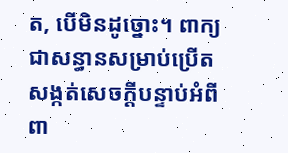ត, បើមិនដូច្នោះ។ ពាក្យជាសន្ធានសម្រាប់ប្រើតសង្កត់សេចក្ដីបន្ទាប់អំពីពា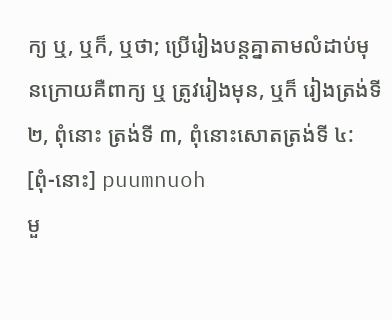ក្យ ឬ, ឬក៏, ឬថា; ប្រើរៀងបន្តគ្នាតាមលំដាប់មុនក្រោយគឺពាក្យ ឬ ត្រូវរៀងមុន, ឬក៏ រៀងត្រង់ទី ២, ពុំនោះ ត្រង់ទី ៣, ពុំនោះសោតត្រង់ទី ៤:
[ពុំ-នោះ] puumnuoh
មួ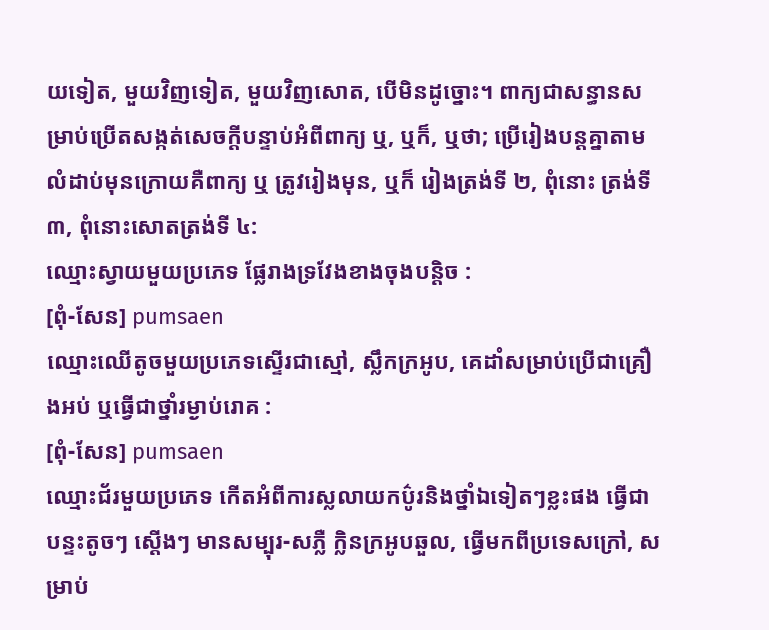យទៀត, មួយវិញទៀត, មួយវិញសោត, បើមិនដូច្នោះ។ ពាក្យជាសន្ធានសម្រាប់ប្រើតសង្កត់សេចក្ដីបន្ទាប់អំពីពាក្យ ឬ, ឬក៏, ឬថា; ប្រើរៀងបន្តគ្នាតាមលំដាប់មុនក្រោយគឺពាក្យ ឬ ត្រូវរៀងមុន, ឬក៏ រៀងត្រង់ទី ២, ពុំនោះ ត្រង់ទី ៣, ពុំនោះសោតត្រង់ទី ៤:
ឈ្មោះស្វាយមួយប្រភេទ ផ្លែរាងទ្រវែងខាងចុងបន្តិច :
[ពុំ-សែន] pumsaen
ឈ្មោះឈើតូចមួយប្រភេទស្ទើរជាស្មៅ, ស្លឹកក្រអូប, គេដាំសម្រាប់ប្រើជាគ្រឿងអប់ ឬធ្វើជាថ្នាំរម្ងាប់រោគ :
[ពុំ-សែន] pumsaen
ឈ្មោះជ័រមួយប្រភេទ កើតអំពីការស្លលាយកប៌ូរនិងថ្នាំឯទៀតៗខ្លះផង ធ្វើជាបន្ទះតូចៗ ស្ដើងៗ មានសម្បុរ-សភ្លឺ ក្លិនក្រអូបឆួល, ធ្វើមកពីប្រទេសក្រៅ, សម្រាប់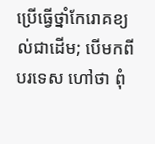ប្រើធ្វើថ្នាំកែរោគខ្យល់ជាដើម; បើមកពីបរទេស ហៅថា ពុំ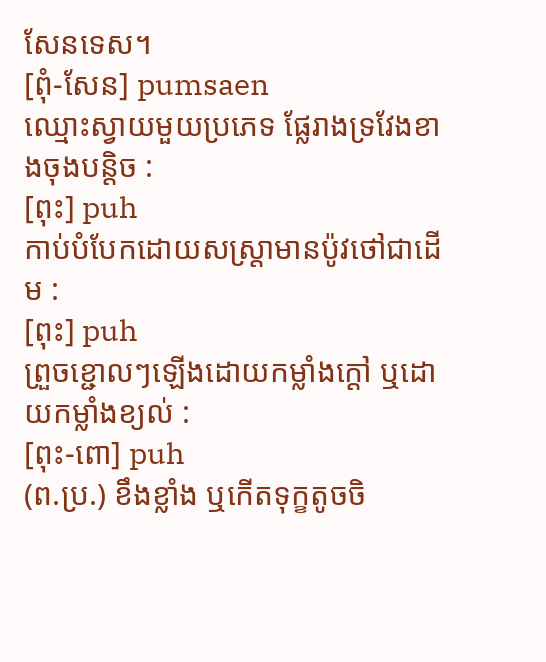សែនទេស។
[ពុំ-សែន] pumsaen
ឈ្មោះស្វាយមួយប្រភេទ ផ្លែរាងទ្រវែងខាងចុងបន្តិច :
[ពុះ] puh
កាប់បំបែកដោយសស្ត្រាមានប៉ូវថៅជាដើម :
[ពុះ] puh
ព្រួចខ្ជោលៗឡើងដោយកម្លាំងក្ដៅ ឬដោយកម្លាំងខ្យល់ :
[ពុះ-ពោ] puh
(ព.ប្រ.) ខឹងខ្លាំង ឬកើតទុក្ខតូចចិ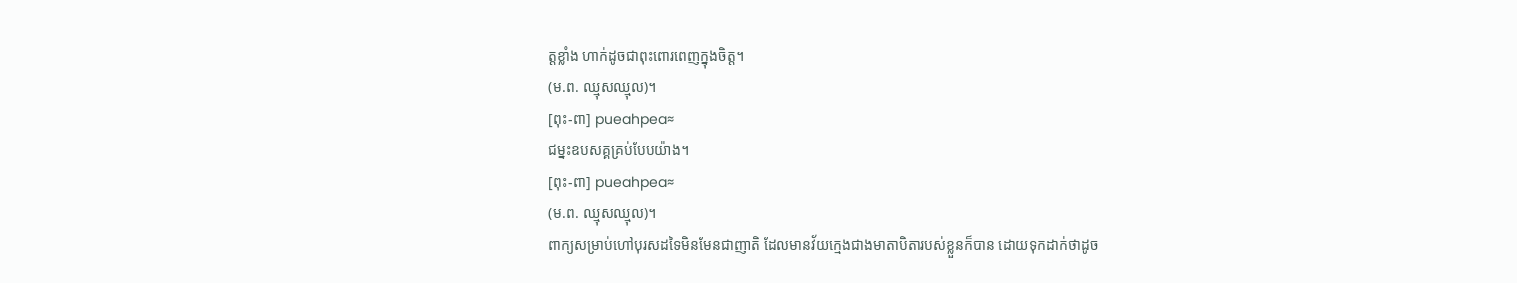ត្តខ្លាំង ហាក់ដូចជាពុះពោរពេញក្នុងចិត្ត។
(ម.ព. ឈ្មុសឈ្មុល)។
[ពុះ-ពា] pueahpea≈
ជម្នះឧបសគ្គគ្រប់បែបយ៉ាង។
[ពុះ-ពា] pueahpea≈
(ម.ព. ឈ្មុសឈ្មុល)។
ពាក្យសម្រាប់ហៅបុរសដទៃមិនមែនជាញាតិ ដែលមានវ័យក្មេងជាងមាតាបិតារបស់ខ្លួនក៏បាន ដោយទុកដាក់ថាដូច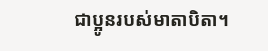ជាប្អូនរបស់មាតាបិតា។